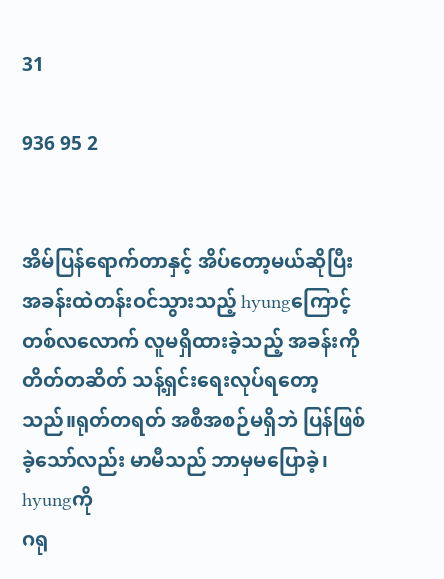31

936 95 2


အိမ်ပြန်ရောက်တာနှင့် အိပ်တော့မယ်ဆိုပြီး အခန်းထဲတန်းဝင်သွားသည့် hyungကြောင့် တစ်လလောက် လူမရှိထားခဲ့သည့် အခန်းကို တိတ်တဆိတ် သန့်ရှင်းရေးလုပ်ရတော့သည်။ရုတ်တရတ် အစီအစဉ်မရှိဘဲ ပြန်ဖြစ်ခဲ့သော်လည်း မာမီသည် ဘာမှမပြောခဲ့၊ hyungကို
ဂရု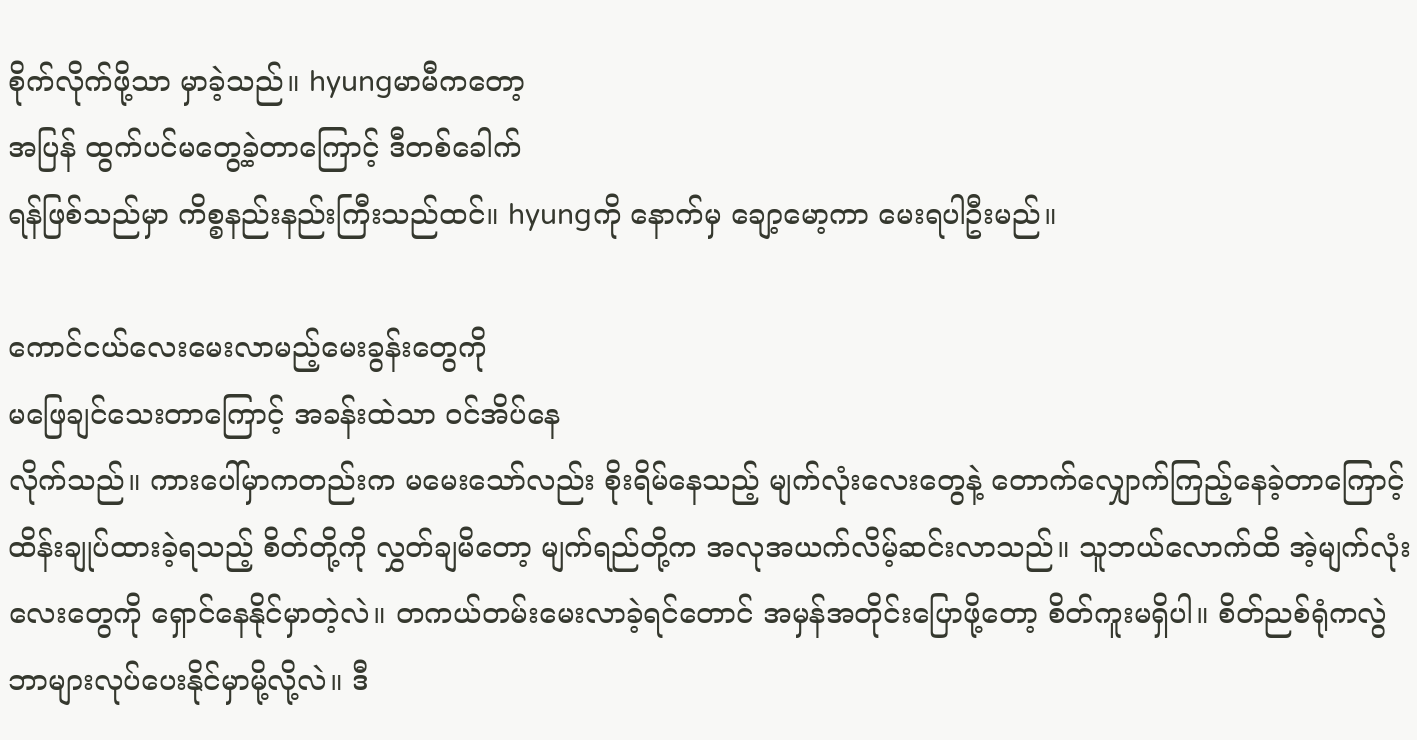စိုက်လိုက်ဖို့သာ မှာခဲ့သည်။ hyungမာမီကတော့
အပြန် ထွက်ပင်မတွေ့ခဲ့တာကြောင့် ဒီတစ်ခေါက်
ရန်ဖြစ်သည်မှာ ကိစ္စနည်းနည်းကြီးသည်ထင်။ hyungကို နောက်မှ ချော့မော့ကာ မေးရပါဦးမည်။

ကောင်ငယ်လေးမေးလာမည့်မေးခွန်းတွေကို
မဖြေချင်သေးတာကြောင့် အခန်းထဲသာ ဝင်အိပ်နေ
လိုက်သည်။ ကားပေါ်မှာကတည်းက မမေးသော်လည်း စိုးရိမ်နေသည့် မျက်လုံးလေးတွေနဲ့ တောက်လျှောက်ကြည့်နေခဲ့တာကြောင့် ထိန်းချုပ်ထားခဲ့ရသည့် စိတ်တို့ကို လွှတ်ချမိတော့ မျက်ရည်တို့က အလုအယက်လိမ့်ဆင်းလာသည်။ သူဘယ်လောက်ထိ အဲ့မျက်လုံးလေးတွေကို ရှောင်နေနိုင်မှာတဲ့လဲ။ တကယ်တမ်းမေးလာခဲ့ရင်တောင် အမှန်အတိုင်းပြောဖို့တော့ စိတ်ကူးမရှိပါ။ စိတ်ညစ်ရုံကလွဲ ဘာများလုပ်ပေးနိုင်မှာမို့လို့လဲ။ ဒီ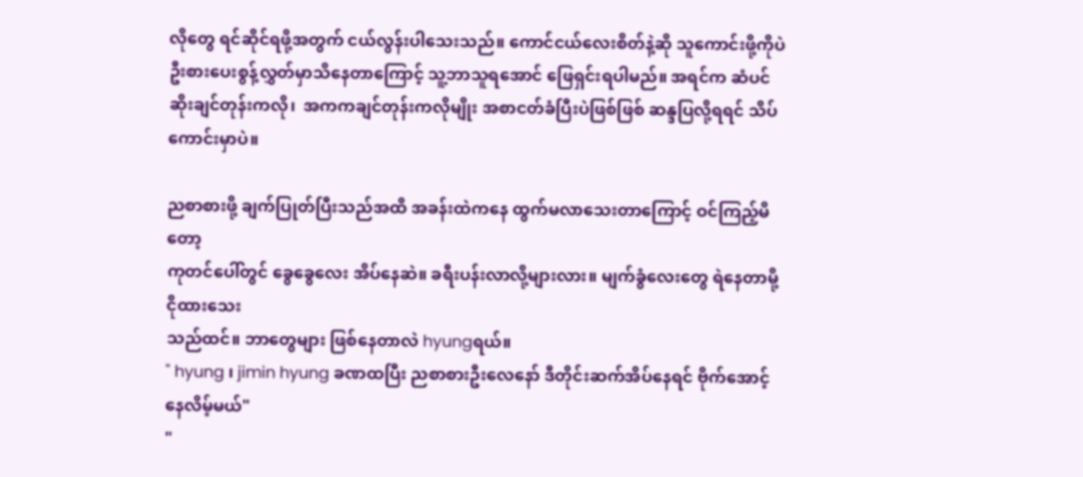လိုတွေ ရင်ဆိုင်ရဖို့အတွက် ငယ်လွန်းပါသေးသည်။ ကောင်ငယ်လေးစိတ်နဲ့ဆို သူကောင်းဖို့ကိုပဲ  ဦးစားပေးစွန့်လွှတ်မှာသိနေတာကြောင့် သူ့ဘာသူရအောင် ဖြေရှင်းရပါမည်။ အရင်က ဆံပင်ဆိုးချင်တုန်းကလို၊  အကကချင်တုန်းကလိုမျိုး အစာငတ်ခံပြီးပဲဖြစ်ဖြစ် ဆန္ဒပြလို့ရရင် သိပ်ကောင်းမှာပဲ။

ညစာစားဖို့ ချက်ပြုတ်ပြီးသည်အထိ အခန်းထဲကနေ ထွက်မလာသေးတာကြောင့် ဝင်ကြည့်မိတော့
ကုတင်ပေါ်တွင် ခွေခွေလေး အိပ်နေဆဲ။ ခရီးပန်းလာလို့များလား။ မျက်ခွံလေးတွေ ရဲနေတာမို့ ငိုထားသေး
သည်ထင်။ ဘာတွေများ ဖြစ်နေတာလဲ hyungရယ်။
" hyung ၊ jimin hyung ခဏထပြီး ညစာစားဦးလေနော် ဒီတိုင်းဆက်အိပ်နေရင် ဗိုက်အောင့်နေလိမ့်မယ်"
"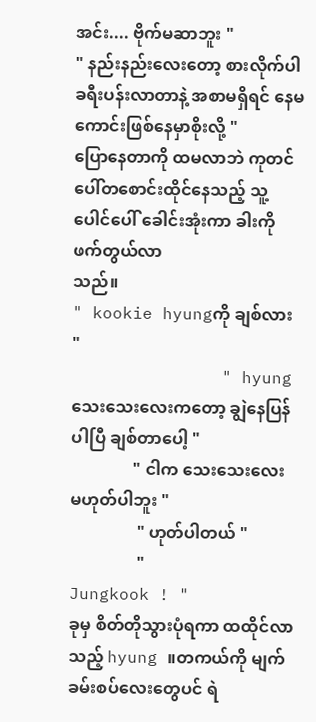အင်း.... ဗိုက်မဆာဘူး "
" နည်းနည်းလေးတော့ စားလိုက်ပါ ခရီးပန်းလာတာနဲ့ အစာမရှိရင် နေမကောင်းဖြစ်နေမှာစိုးလို့ "
ပြောနေတာကို ထမလာဘဲ ကုတင်ပေါ်တစောင်းထိုင်နေသည့် သူ့ပေါင်ပေါ် ခေါင်းအုံးကာ ခါးကို ဖက်တွယ်လာ
သည်။
" kookie hyungကို ချစ်လား "
               " hyung သေးသေးလေးကတော့ ချွဲနေပြန်ပါပြီ ချစ်တာပေါ့ "
               " ငါက သေးသေးလေး မဟုတ်ပါဘူး "
                " ဟုတ်ပါတယ် "
                " Jungkook ! "
ခုမှ စိတ်တိုသွားပုံရကာ ထထိုင်လာသည့် hyung ။တကယ်ကို မျက်ခမ်းစပ်လေးတွေပင် ရဲ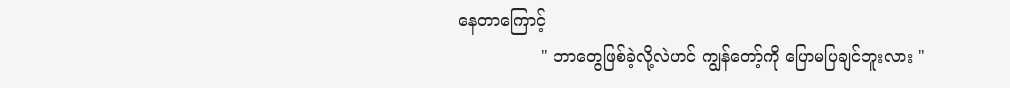နေတာကြောင့်
                " ဘာတွေဖြစ်ခဲ့လို့လဲဟင် ကျွန်တော့်ကို ပြောမပြချင်ဘူးလား "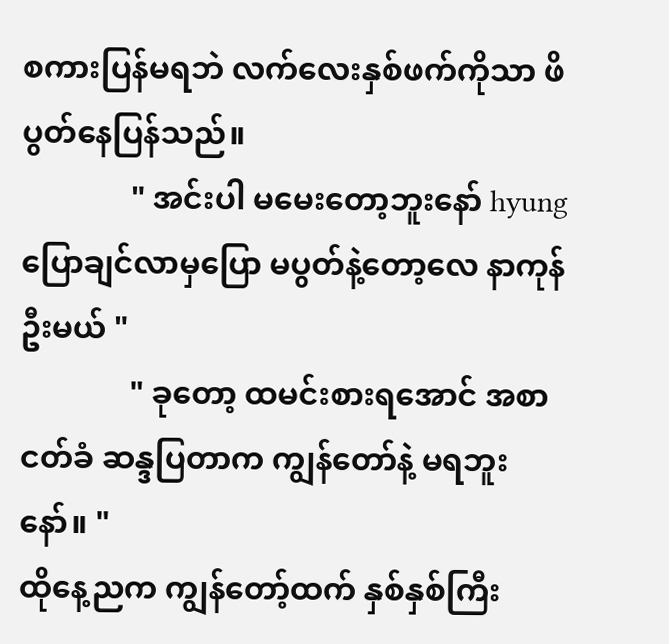စကားပြန်မရဘဲ လက်လေးနှစ်ဖက်ကိုသာ ဖိပွတ်နေပြန်သည်။
              " အင်းပါ မမေးတော့ဘူးနော် hyung ပြောချင်လာမှပြော မပွတ်နဲ့တော့လေ နာကုန်ဦးမယ် "
              " ခုတော့ ထမင်းစားရအောင် အစာငတ်ခံ ဆန္ဒပြတာက ကျွန်တော်နဲ့ မရဘူးနော်။ "
ထိုနေ့ညက ကျွန်တော့်ထက် နှစ်နှစ်ကြီး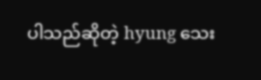ပါသည်ဆိုတဲ့ hyung သေး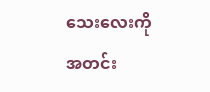သေးလေးကို အတင်း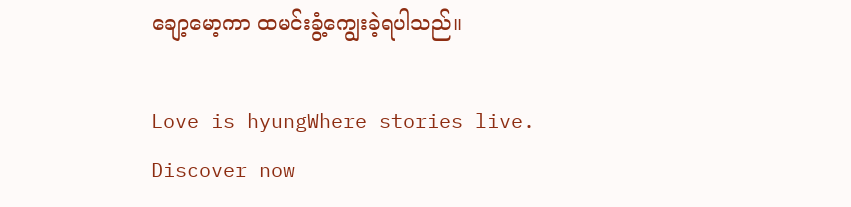ချော့မော့ကာ ထမင်းခွံ့ကျွေးခဲ့ရပါသည်။

Love is hyungWhere stories live. Discover now